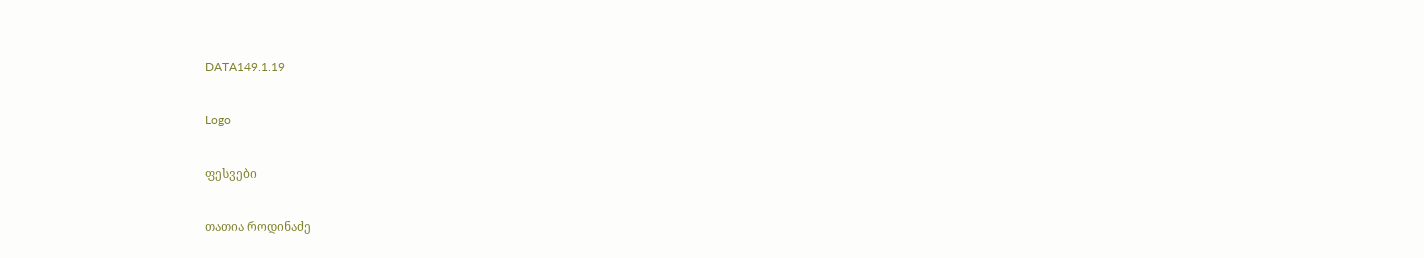DATA149.1.19

Logo

ფესვები

თათია როდინაძე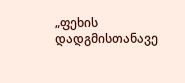„ფეხის დადგმისთანავე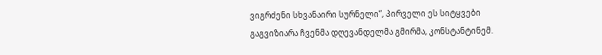ვიგრძენი სხვანაირი სურნელი“, პირველი ეს სიტყვები გაგვიზიარა ჩვენმა დღევანდელმა გმირმა, კონსტანტინემ.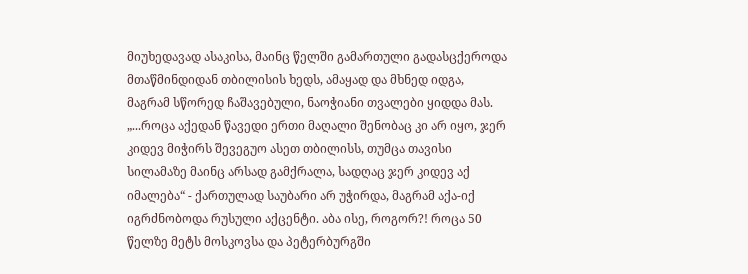მიუხედავად ასაკისა, მაინც წელში გამართული გადასცქეროდა მთაწმინდიდან თბილისის ხედს, ამაყად და მხნედ იდგა, მაგრამ სწორედ ჩაშავებული, ნაოჭიანი თვალები ყიდდა მას. „...როცა აქედან წავედი ერთი მაღალი შენობაც კი არ იყო, ჯერ კიდევ მიჭირს შევეგუო ასეთ თბილისს, თუმცა თავისი სილამაზე მაინც არსად გამქრალა, სადღაც ჯერ კიდევ აქ იმალება“ - ქართულად საუბარი არ უჭირდა, მაგრამ აქა-იქ იგრძნობოდა რუსული აქცენტი. აბა ისე, როგორ?! როცა 50 წელზე მეტს მოსკოვსა და პეტერბურგში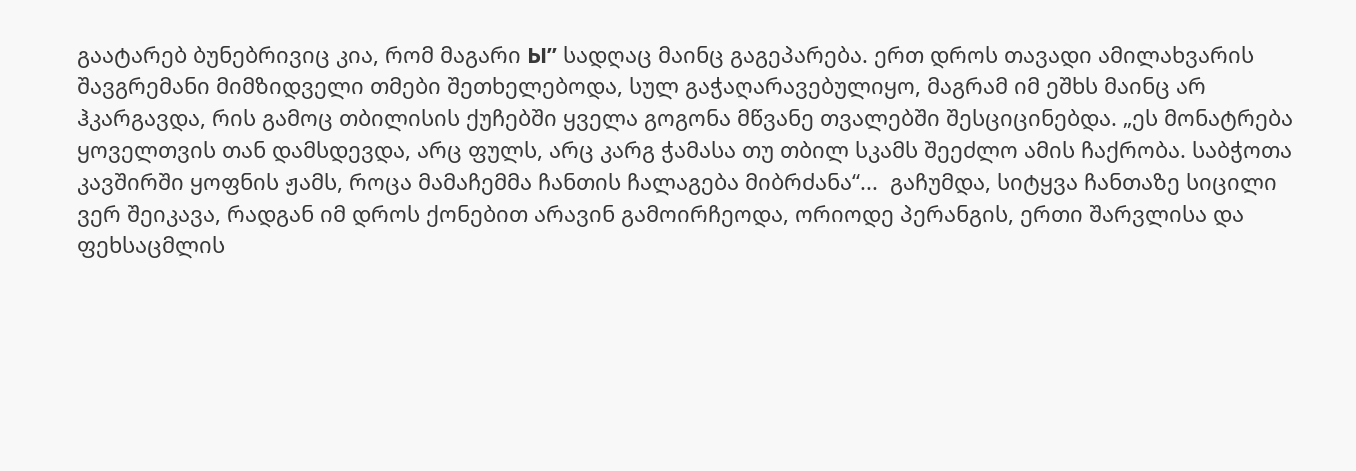გაატარებ ბუნებრივიც კია, რომ მაგარი Ы” სადღაც მაინც გაგეპარება. ერთ დროს თავადი ამილახვარის შავგრემანი მიმზიდველი თმები შეთხელებოდა, სულ გაჭაღარავებულიყო, მაგრამ იმ ეშხს მაინც არ ჰკარგავდა, რის გამოც თბილისის ქუჩებში ყველა გოგონა მწვანე თვალებში შესციცინებდა. „ეს მონატრება ყოველთვის თან დამსდევდა, არც ფულს, არც კარგ ჭამასა თუ თბილ სკამს შეეძლო ამის ჩაქრობა. საბჭოთა კავშირში ყოფნის ჟამს, როცა მამაჩემმა ჩანთის ჩალაგება მიბრძანა“...  გაჩუმდა, სიტყვა ჩანთაზე სიცილი ვერ შეიკავა, რადგან იმ დროს ქონებით არავინ გამოირჩეოდა, ორიოდე პერანგის, ერთი შარვლისა და ფეხსაცმლის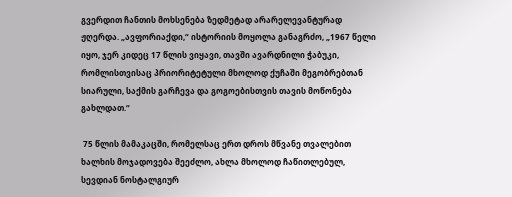გვერდით ჩანთის მოხსენება ზედმეტად არარელევანტურად ჟღერდა. „ავფორიაქდი,“ ისტორიის მოყოლა განაგრძო, „1967 წელი იყო, ჯერ კიდეც 17 წლის ვიყავი, თავში ავარდნილი ჭაბუკი, რომლისთვისაც პრიორიტეტული მხოლოდ ქუჩაში მეგობრებთან სიარული, საქმის გარჩევა და გოგოებისთვის თავის მოწონება გახლდათ.“

 75 წლის მამაკაცში, რომელსაც ერთ დროს მწვანე თვალებით ხალხის მოჯადოვება შეეძლო, ახლა მხოლოდ ჩაწითლებულ, სევდიან ნოსტალგიურ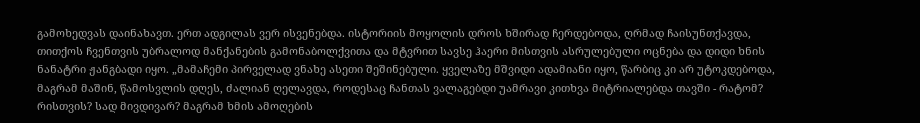გამოხედვას დაინახავთ. ერთ ადგილას ვერ ისვენებდა. ისტორიის მოყოლის დროს ხშირად ჩერდებოდა, ღრმად ჩაისუნთქავდა, თითქოს ჩვენთვის უბრალოდ მანქანების გამონაბოლქვითა და მტვრით სავსე ჰაერი მისთვის ასრულებული ოცნება და დიდი ხნის ნანატრი ჟანგბადი იყო. „მამაჩემი პირველად ვნახე ასეთი შეშინებული. ყველაზე მშვიდი ადამიანი იყო, წარბიც კი არ უტოკდებოდა, მაგრამ მაშინ, წამოსვლის დღეს, ძალიან ღელავდა, როდესაც ჩანთას ვალაგებდი უამრავი კითხვა მიტრიალებდა თავში - რატომ? რისთვის? სად მივდივარ? მაგრამ ხმის ამოღების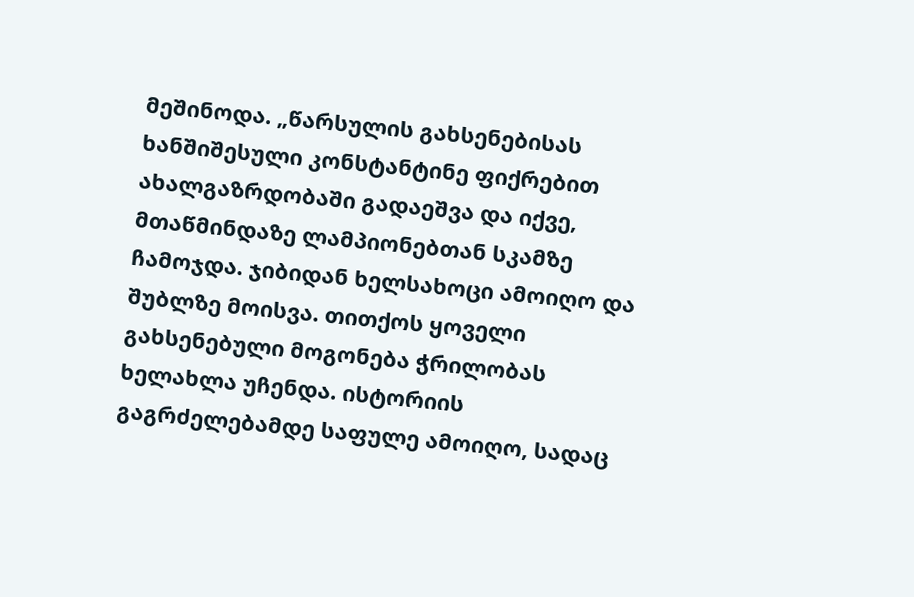მეშინოდა. „წარსულის გახსენებისას ხანშიშესული კონსტანტინე ფიქრებით ახალგაზრდობაში გადაეშვა და იქვე, მთაწმინდაზე ლამპიონებთან სკამზე ჩამოჯდა. ჯიბიდან ხელსახოცი ამოიღო და შუბლზე მოისვა. თითქოს ყოველი გახსენებული მოგონება ჭრილობას ხელახლა უჩენდა. ისტორიის გაგრძელებამდე საფულე ამოიღო, სადაც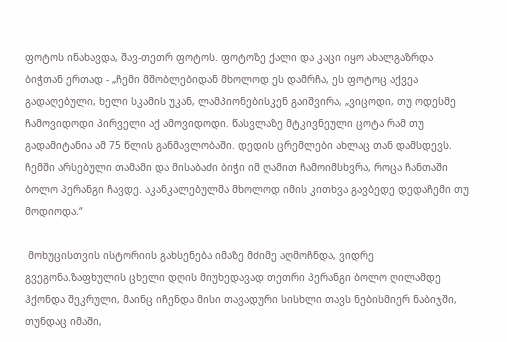ფოტოს ინახავდა, შავ-თეთრ ფოტოს. ფოტოზე ქალი და კაცი იყო ახალგაზრდა ბიჭთან ერთად - „ჩემი მშობლებიდან მხოლოდ ეს დამრჩა, ეს ფოტოც აქვეა გადაღებული, ხელი სკამის უკან, ლამპიონებისკენ გაიშვირა, „ვიცოდი, თუ ოდესმე ჩამოვიდოდი პირველი აქ ამოვიდოდი. წასვლაზე მტკივნეული ცოტა რამ თუ გადამიტანია ამ 75 წლის განმავლობაში. დედის ცრემლები ახლაც თან დამსდევს. ჩემში არსებული თამამი და მისაბაძი ბიჭი იმ ღამით ჩამოიმსხვრა, როცა ჩანთაში ბოლო პერანგი ჩავდე. აკანკალებულმა მხოლოდ იმის კითხვა გავბედე დედაჩემი თუ მოდიოდა.“

 მოხუცისთვის ისტორიის გახსენება იმაზე მძიმე აღმოჩნდა, ვიდრე გვეგონა.ზაფხულის ცხელი დღის მიუხედავად თეთრი პერანგი ბოლო ღილამდე ჰქონდა შეკრული, მაინც იჩენდა მისი თავადური სისხლი თავს ნებისმიერ ნაბიჯში, თუნდაც იმაში,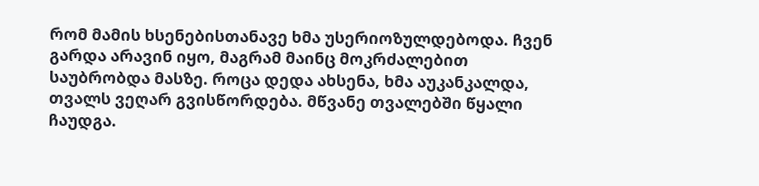რომ მამის ხსენებისთანავე ხმა უსერიოზულდებოდა. ჩვენ გარდა არავინ იყო, მაგრამ მაინც მოკრძალებით საუბრობდა მასზე. როცა დედა ახსენა, ხმა აუკანკალდა, თვალს ვეღარ გვისწორდება. მწვანე თვალებში წყალი ჩაუდგა.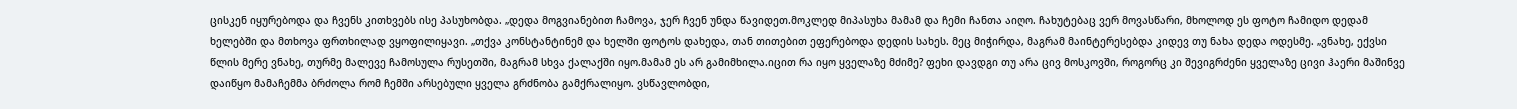ცისკენ იყურებოდა და ჩვენს კითხვებს ისე პასუხობდა. „დედა მოგვიანებით ჩამოვა, ჯერ ჩვენ უნდა წავიდეთ.მოკლედ მიპასუხა მამამ და ჩემი ჩანთა აიღო. ჩახუტებაც ვერ მოვასწარი, მხოლოდ ეს ფოტო ჩამიდო დედამ ხელებში და მთხოვა ფრთხილად ვყოფილიყავი. „თქვა კონსტანტინემ და ხელში ფოტოს დახედა, თან თითებით ეფერებოდა დედის სახეს. მეც მიჭირდა, მაგრამ მაინტერესებდა კიდევ თუ ნახა დედა ოდესმე. „ვნახე, ექვსი წლის მერე ვნახე, თურმე მალევე ჩამოსულა რუსეთში, მაგრამ სხვა ქალაქში იყო.მამამ ეს არ გამიმხილა.იცით რა იყო ყველაზე მძიმე? ფეხი დავდგი თუ არა ცივ მოსკოვში, როგორც კი შევიგრძენი ყველაზე ცივი ჰაერი მაშინვე დაიწყო მამაჩემმა ბრძოლა რომ ჩემში არსებული ყველა გრძნობა გამქრალიყო. ვსწავლობდი,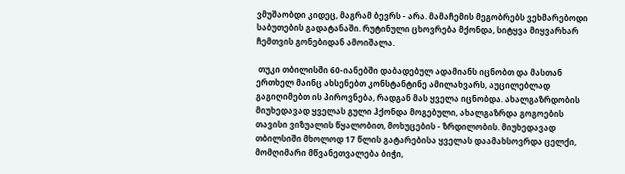ვმუშაობდი კიდეც, მაგრამ ბევრს - არა. მამაჩემის მეგობრებს ვეხმარებოდი საბუთების გადატანაში. რუტინული ცხოვრება მქონდა, სიტყვა მიყვარხარ ჩემთვის გონებიდან ამოიშალა.

 თუკი თბილისში 60-იანებში დაბადებულ ადამიანს იცნობთ და მასთან ერთხელ მაინც ახსენებთ კონსტანტინე ამილახვარს, აუცილებლად გაგიღიმებთ ის პიროვნება, რადგან მას ყველა იცნობდა. ახალგაზრდობის მიუხედავად ყველას გული ჰქონდა მოგებული, ახალგაზრდა გოგოების თავისი ვიზუალის წყალობით, მოხუცების - ზრდილობის. მიუხედავად თბილსიში მხოლოდ 17 წლის გატარებისა ყველას დაამახსოვრდა ცელქი, მომღიმარი მწვანეთვალება ბიჭი,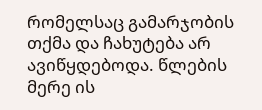რომელსაც გამარჯობის თქმა და ჩახუტება არ ავიწყდებოდა. წლების მერე ის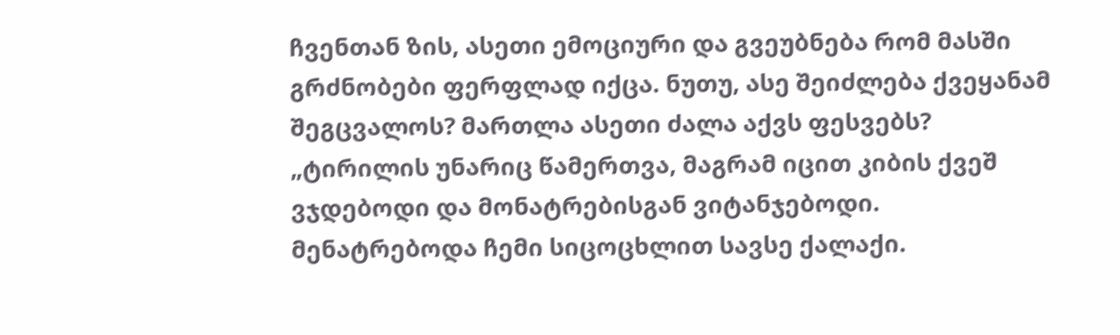ჩვენთან ზის, ასეთი ემოციური და გვეუბნება რომ მასში გრძნობები ფერფლად იქცა. ნუთუ, ასე შეიძლება ქვეყანამ შეგცვალოს? მართლა ასეთი ძალა აქვს ფესვებს? „ტირილის უნარიც წამერთვა, მაგრამ იცით კიბის ქვეშ ვჯდებოდი და მონატრებისგან ვიტანჯებოდი. მენატრებოდა ჩემი სიცოცხლით სავსე ქალაქი.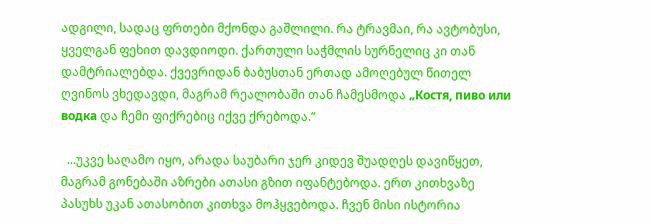ადგილი, სადაც ფრთები მქონდა გაშლილი. რა ტრავმაი, რა ავტობუსი, ყველგან ფეხით დავდიოდი. ქართული საჭმლის სურნელიც კი თან დამტრიალებდა. ქვევრიდან ბაბუსთან ერთად ამოღებულ წითელ ღვინოს ვხედავდი, მაგრამ რეალობაში თან ჩამესმოდა „Костя, пиво или водка და ჩემი ფიქრებიც იქვე ქრებოდა.“

  ...უკვე საღამო იყო, არადა საუბარი ჯერ კიდევ შუადღეს დავიწყეთ, მაგრამ გონებაში აზრები ათასი გზით იფანტებოდა. ერთ კითხვაზე პასუხს უკან ათასობით კითხვა მოჰყვებოდა. ჩვენ მისი ისტორია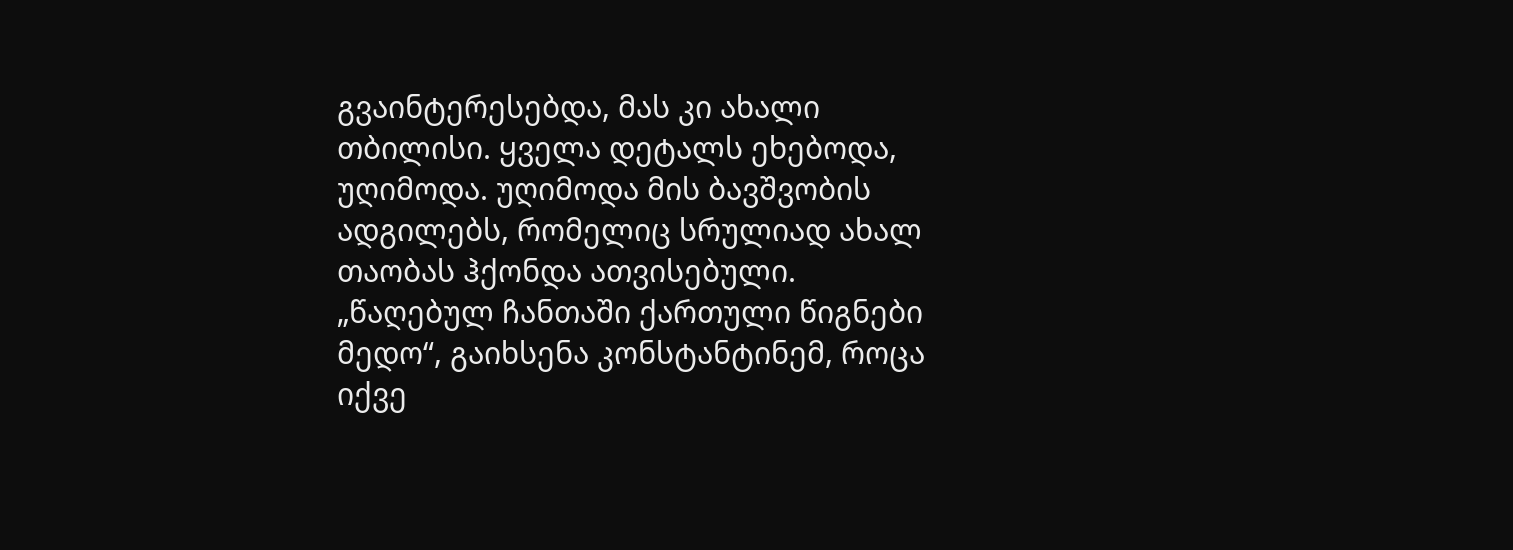გვაინტერესებდა, მას კი ახალი თბილისი. ყველა დეტალს ეხებოდა, უღიმოდა. უღიმოდა მის ბავშვობის ადგილებს, რომელიც სრულიად ახალ თაობას ჰქონდა ათვისებული. „წაღებულ ჩანთაში ქართული წიგნები მედო“, გაიხსენა კონსტანტინემ, როცა იქვე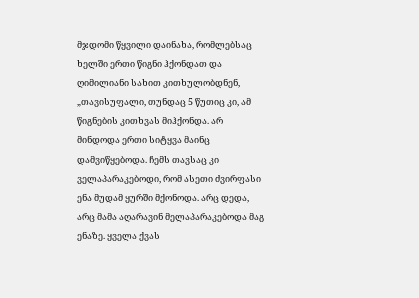მჯდომი წყვილი დაინახა, რომლებსაც ხელში ერთი წიგნი ჰქონდათ და ღიმილიანი სახით კითხულობდნენ, „თავისუფალი, თუნდაც 5 წუთიც კი, ამ წიგნების კითხვას მიჰქონდა. არ მინდოდა ერთი სიტყვა მაინც დამვიწყებოდა. ჩემს თავსაც კი ველაპარაკებოდი, რომ ასეთი ძვირფასი ენა მუდამ ყურში მქონოდა. არც დედა, არც მამა აღარავინ მელაპარაკებოდა მაგ ენაზე. ყველა ქვას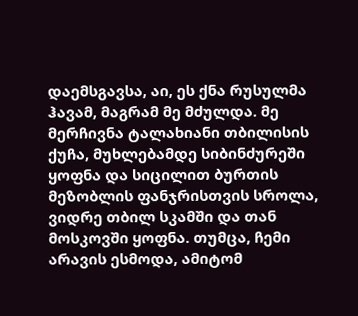დაემსგავსა, აი, ეს ქნა რუსულმა ჰავამ, მაგრამ მე მძულდა. მე მერჩივნა ტალახიანი თბილისის ქუჩა, მუხლებამდე სიბინძურეში ყოფნა და სიცილით ბურთის მეზობლის ფანჯრისთვის სროლა, ვიდრე თბილ სკამში და თან მოსკოვში ყოფნა. თუმცა, ჩემი არავის ესმოდა, ამიტომ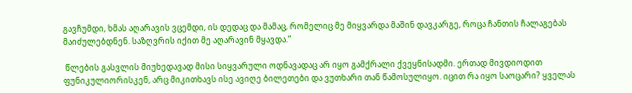გავჩუმდი, ხმას აღარავის ვცემდი, ის დედაც და მამაც, რომელიც მე მიყვარდა მაშინ დავკარგე, როცა ჩანთის ჩალაგებას მაიძულებდნენ. საზღვრის იქით მე აღარავინ მყავდა.“

 წლების გასვლის მიუხედავად მისი სიყვარული ოდნავადაც არ იყო გამქრალი ქვეყნისადმი. ერთად მივდიოდით ფუნიკულიორისკენ, არც მიკითხავს ისე ავიღე ბილეთები და ვუთხარი თან წამოსულიყო. იცით რა იყო საოცარი? ყველას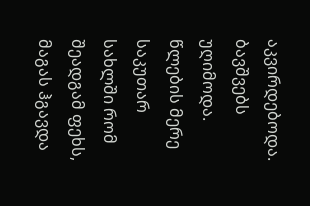აკვირდებოდა. ბავშვებს უღიმოდა. წლების მერე საკუთარ სახლში რომ შეადგამ ფეხს, მაგას ჰგავდა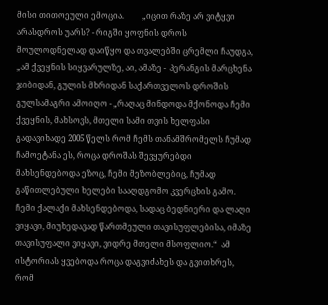მისი თითოეული ემოცია.         „იცით რაზე არ ვიტყვი არასდროს უარს? - რიგში ყოფნის დროს მოულოდნელად დაიწყო და თვალებში ცრემლი ჩაუდგა, „ამ ქვეყნის სიყვარულზე, აი, ამაზე -  პერანგის მარცხენა ჯიბიდან, გულის მხრიდან საქართველოს დროშის გულსამაგრი ამოიღო - „რაღაც მინდოდა მქონოდა ჩემი ქვეყნის, მახსოვს, მთელი სამი თვის ხელფასი გადავიხადე 2005 წელს რომ ჩემს თანამშრომელს ჩუმად ჩამოეტანა ეს, როცა დროშას შევყურებდი მახსენდებოდა ეზოც, ჩემი მეზობლებიც, ჩუმად გაწითლებული ხელები სააღდგომო კვერცხის გამო. ჩემი ქალაქი მახსენდებოდა, სადაც ბედნიერი და ლაღი ვიყავი, მიუხედავად წართმეული თავისუფლებისა, იმაზე თავისუფალი ვიყავი, ვიდრე მთელი მსოფლიო.“  ამ ისტორიას ყვებოდა როცა დაგვიძახეს და გვითხრეს, რომ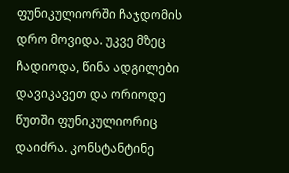ფუნიკულიორში ჩაჯდომის დრო მოვიდა. უკვე მზეც ჩადიოდა, წინა ადგილები დავიკავეთ და ორიოდე წუთში ფუნიკულიორიც დაიძრა. კონსტანტინე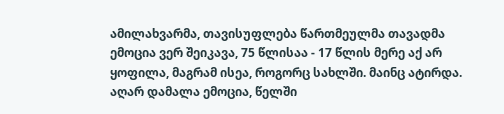ამილახვარმა, თავისუფლება წართმეულმა თავადმა ემოცია ვერ შეიკავა, 75 წლისაა - 17 წლის მერე აქ არ ყოფილა, მაგრამ ისეა, როგორც სახლში. მაინც ატირდა. აღარ დამალა ემოცია, წელში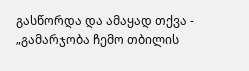გასწორდა და ამაყად თქვა - „გამარჯობა ჩემო თბილის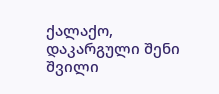ქალაქო, დაკარგული შენი შვილი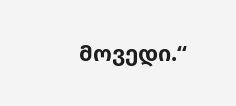მოვედი.“